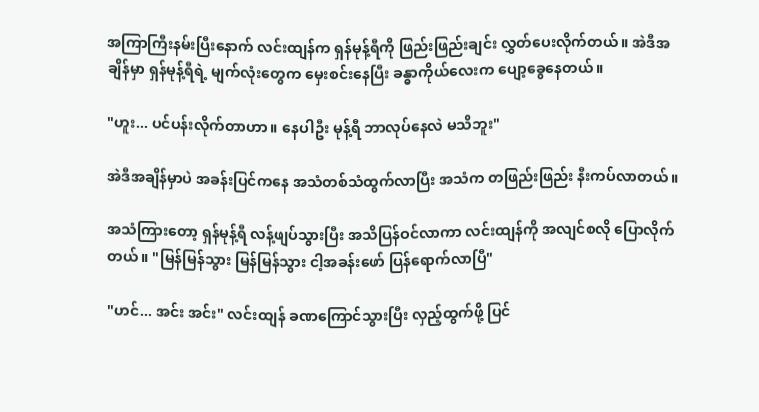အကြာကြီးနမ်းပြီးနောက် လင်းထျန်က ရှန်မုန့်ရီကို ဖြည်းဖြည်းချင်း လွှတ်ပေးလိုက်တယ်။ အဲဒီအချိန်မှာ ရှန်မုန့်ရီရဲ့ မျက်လုံးတွေက မှေးစင်းနေပြီး ခန္ဓာကိုယ်လေးက ပျော့ခွေနေတယ်။

"ဟူး... ပင်ပန်းလိုက်တာဟာ။ နေပါဦး မုန့်ရီ ဘာလုပ်နေလဲ မသိဘူး"

အဲဒီအချိန်မှာပဲ အခန်းပြင်ကနေ အသံတစ်သံထွက်လာပြီး အသံက တဖြည်းဖြည်း နီးကပ်လာတယ်။

အသံကြားတော့ ရှန်မုန့်ရီ လန့်ဖျပ်သွားပြီး အသိပြန်ဝင်လာကာ လင်းထျန်ကို အလျင်စလို ပြောလိုက်တယ်။ "မြန်မြန်သွား မြန်မြန်သွား ငါ့အခန်းဖော် ပြန်ရောက်လာပြီ"

"ဟင်... အင်း အင်း" လင်းထျန် ခဏကြောင်သွားပြီး လှည့်ထွက်ဖို့ ပြင်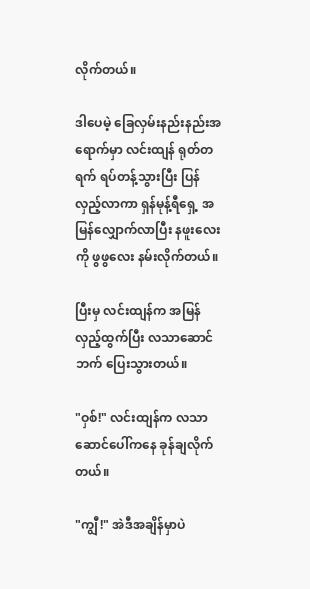လိုက်တယ်။

ဒါပေမဲ့ ခြေလှမ်းနည်းနည်းအရောက်မှာ လင်းထျန် ရုတ်တရက် ရပ်တန့်သွားပြီး ပြန်လှည့်လာကာ ရှန်မုန့်ရီရှေ့ အမြန်လျှောက်လာပြီး နဖူးလေးကို ဖွဖွလေး နမ်းလိုက်တယ်။

ပြီးမှ လင်းထျန်က အမြန်လှည့်ထွက်ပြီး လသာဆောင်ဘက် ပြေးသွားတယ်။

"ဝှစ်!" လင်းထျန်က လသာဆောင်ပေါ်ကနေ ခုန်ချလိုက်တယ်။

"ကျွီ!" အဲဒီအချိန်မှာပဲ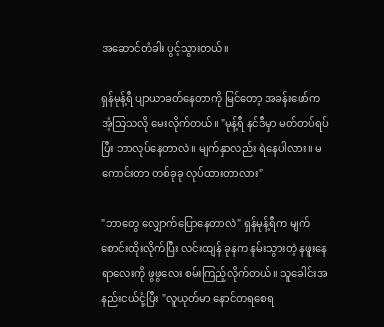အဆောင်တံခါး ပွင့်သွားတယ်။

ရှန်မုန့်ရီ ပျာယာခတ်နေတာကို မြင်တော့ အခန်းဖော်က အံ့သြသလို မေးလိုက်တယ်။ "မုန့်ရီ နင်ဒီမှာ မတ်တပ်ရပ်ပြီး ဘာလုပ်နေတာလဲ။ မျက်နှာလည်း ရဲနေပါလား။ မကောင်းတာ တစ်ခုခု လုပ်ထားတာလား"

"ဘာတွေ လျှောက်ပြောနေတာလဲ" ရှန်မုန့်ရီက မျက်စောင်းထိုးလိုက်ပြီး လင်းထျန် ခုနက နမ်းသွားတဲ့ နဖူးနေရာလေးကို ဖွဖွလေး စမ်းကြည့်လိုက်တယ်။ သူခေါင်းအနည်းငယ်ငုံ့ပြီး "လူယုတ်မာ နောင်တရစေရ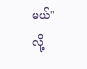မယ်" လို့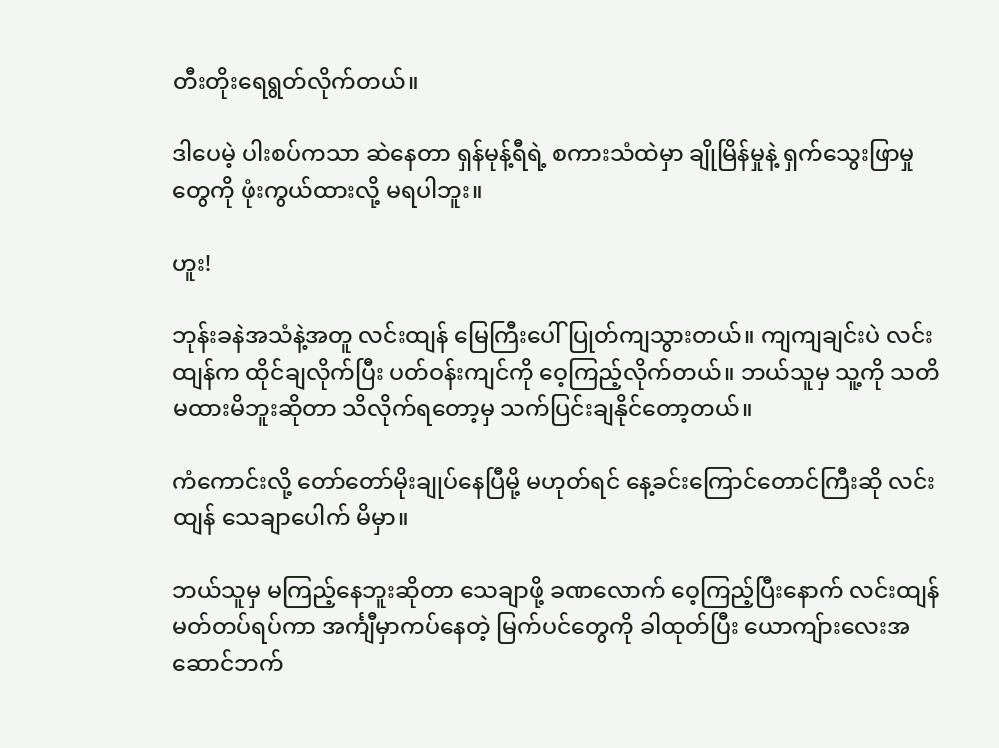တီးတိုးရေရွတ်လိုက်တယ်။

ဒါပေမဲ့ ပါးစပ်ကသာ ဆဲနေတာ ရှန်မုန့်ရီရဲ့ စကားသံထဲမှာ ချိုမြိန်မှုနဲ့ ရှက်သွေးဖြာမှုတွေကို ဖုံးကွယ်ထားလို့ မရပါဘူး။

ဟူး!

ဘုန်းခနဲအသံနဲ့အတူ လင်းထျန် မြေကြီးပေါ် ပြုတ်ကျသွားတယ်။ ကျကျချင်းပဲ လင်းထျန်က ထိုင်ချလိုက်ပြီး ပတ်ဝန်းကျင်ကို ဝေ့ကြည့်လိုက်တယ်။ ဘယ်သူမှ သူ့ကို သတိမထားမိဘူးဆိုတာ သိလိုက်ရတော့မှ သက်ပြင်းချနိုင်တော့တယ်။

ကံကောင်းလို့ တော်တော်မိုးချုပ်နေပြီမို့ မဟုတ်ရင် နေ့ခင်းကြောင်တောင်ကြီးဆို လင်းထျန် သေချာပေါက် မိမှာ။

ဘယ်သူမှ မကြည့်နေဘူးဆိုတာ သေချာဖို့ ခဏလောက် ဝေ့ကြည့်ပြီးနောက် လင်းထျန် မတ်တပ်ရပ်ကာ အင်္ကျီမှာကပ်နေတဲ့ မြက်ပင်တွေကို ခါထုတ်ပြီး ယောကျ်ားလေးအဆောင်ဘက်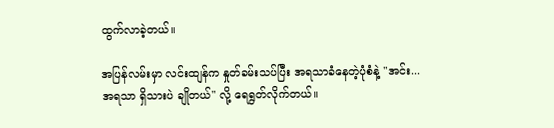ထွက်လာခဲ့တယ်။

အပြန်လမ်းမှာ လင်းထျန်က နှုတ်ခမ်းသပ်ပြီး အရသာခံနေတဲ့ပုံစံနဲ့ "အင်း... အရသာ ရှိသားပဲ ချိုတယ်" လို့ ရေရွတ်လိုက်တယ်။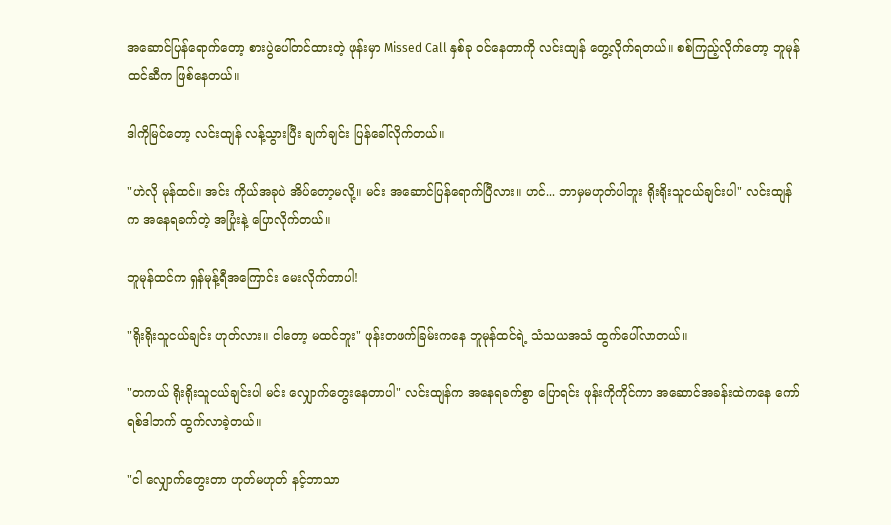အဆောင်ပြန်ရောက်တော့ စားပွဲပေါ်တင်ထားတဲ့ ဖုန်းမှာ Missed Call နှစ်ခု ဝင်နေတာကို လင်းထျန် တွေ့လိုက်ရတယ်။ စစ်ကြည့်လိုက်တော့ ဘူမုန်ထင်ဆီက ဖြစ်နေတယ်။

ဒါကိုမြင်တော့ လင်းထျန် လန့်သွားပြီး ချက်ချင်း ပြန်ခေါ်လိုက်တယ်။

"ဟဲလို မုန်ထင်။ အင်း ကိုယ်အခုပဲ အိပ်တော့မလို့။ မင်း အဆောင်ပြန်ရောက်ပြီလား။ ဟင်... ဘာမှမဟုတ်ပါဘူး ရိုးရိုးသူငယ်ချင်းပါ" လင်းထျန်က အနေရခက်တဲ့ အပြုံးနဲ့ ပြောလိုက်တယ်။

ဘူမုန်ထင်က ရှန်မုန့်ရီအကြောင်း မေးလိုက်တာပါ!

"ရိုးရိုးသူငယ်ချင်း ဟုတ်လား။ ငါတော့ မထင်ဘူး" ဖုန်းတဖက်ခြမ်းကနေ ဘူမုန်ထင်ရဲ့ သံသယအသံ ထွက်ပေါ်လာတယ်။

"တကယ် ရိုးရိုးသူငယ်ချင်းပါ မင်း လျှောက်တွေးနေတာပါ" လင်းထျန်က အနေရခက်စွာ ပြောရင်း ဖုန်းကိုကိုင်ကာ အဆောင်အခန်းထဲကနေ ကော်ရစ်ဒါဘက် ထွက်လာခဲ့တယ်။

"ငါ လျှောက်တွေးတာ ဟုတ်မဟုတ် နင့်ဘာသာ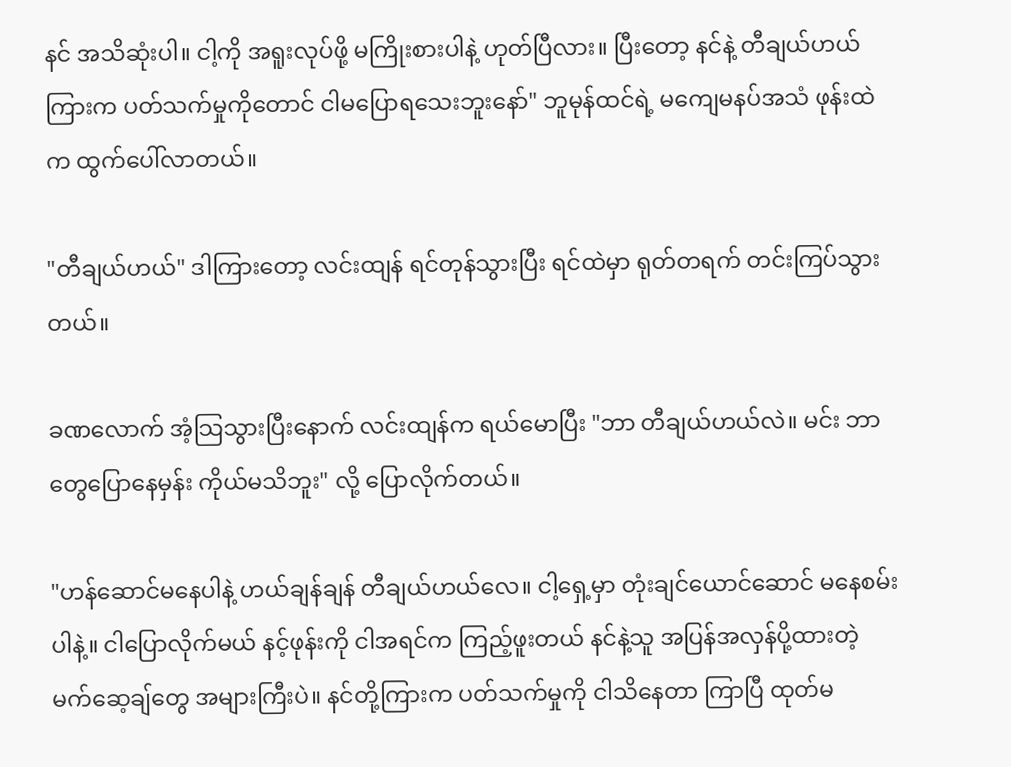နင် အသိဆုံးပါ။ ငါ့ကို အရူးလုပ်ဖို့ မကြိုးစားပါနဲ့ ဟုတ်ပြီလား။ ပြီးတော့ နင်နဲ့ တီချယ်ဟယ် ကြားက ပတ်သက်မှုကိုတောင် ငါမပြောရသေးဘူးနော်" ဘူမုန်ထင်ရဲ့ မကျေမနပ်အသံ ဖုန်းထဲက ထွက်ပေါ်လာတယ်။

"တီချယ်ဟယ်" ဒါကြားတော့ လင်းထျန် ရင်တုန်သွားပြီး ရင်ထဲမှာ ရုတ်တရက် တင်းကြပ်သွားတယ်။

ခဏလောက် အံ့သြသွားပြီးနောက် လင်းထျန်က ရယ်မောပြီး "ဘာ တီချယ်ဟယ်လဲ။ မင်း ဘာတွေပြောနေမှန်း ကိုယ်မသိဘူး" လို့ ပြောလိုက်တယ်။

"ဟန်ဆောင်မနေပါနဲ့ ဟယ်ချန်ချန် တီချယ်ဟယ်လေ။ ငါ့ရှေ့မှာ တုံးချင်ယောင်ဆောင် မနေစမ်းပါနဲ့။ ငါပြောလိုက်မယ် နင့်ဖုန်းကို ငါအရင်က ကြည့်ဖူးတယ် နင်နဲ့သူ အပြန်အလှန်ပို့ထားတဲ့ မက်ဆေ့ချ်တွေ အများကြီးပဲ။ နင်တို့ကြားက ပတ်သက်မှုကို ငါသိနေတာ ကြာပြီ ထုတ်မ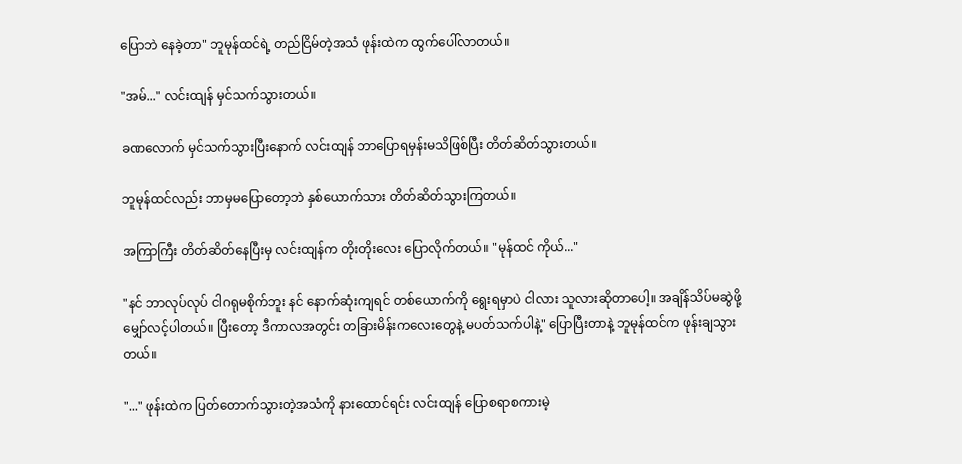ပြောဘဲ နေခဲ့တာ" ဘူမုန်ထင်ရဲ့ တည်ငြိမ်တဲ့အသံ ဖုန်းထဲက ထွက်ပေါ်လာတယ်။

"အမ်..." လင်းထျန် မှင်သက်သွားတယ်။

ခဏလောက် မှင်သက်သွားပြီးနောက် လင်းထျန် ဘာပြောရမှန်းမသိဖြစ်ပြီး တိတ်ဆိတ်သွားတယ်။

ဘူမုန်ထင်လည်း ဘာမှမပြောတော့ဘဲ နှစ်ယောက်သား တိတ်ဆိတ်သွားကြတယ်။

အကြာကြီး တိတ်ဆိတ်နေပြီးမှ လင်းထျန်က တိုးတိုးလေး ပြောလိုက်တယ်။ "မုန်ထင် ကိုယ်..."

"နင် ဘာလုပ်လုပ် ငါဂရုမစိုက်ဘူး နင် နောက်ဆုံးကျရင် တစ်ယောက်ကို ရွေးရမှာပဲ ငါလား သူလားဆိုတာပေါ့။ အချိန်သိပ်မဆွဲဖို့ မျှော်လင့်ပါတယ်။ ပြီးတော့ ဒီကာလအတွင်း တခြားမိန်းကလေးတွေနဲ့ မပတ်သက်ပါနဲ့" ပြောပြီးတာနဲ့ ဘူမုန်ထင်က ဖုန်းချသွားတယ်။

"..." ဖုန်းထဲက ပြတ်တောက်သွားတဲ့အသံကို နားထောင်ရင်း လင်းထျန် ပြောစရာစကားမဲ့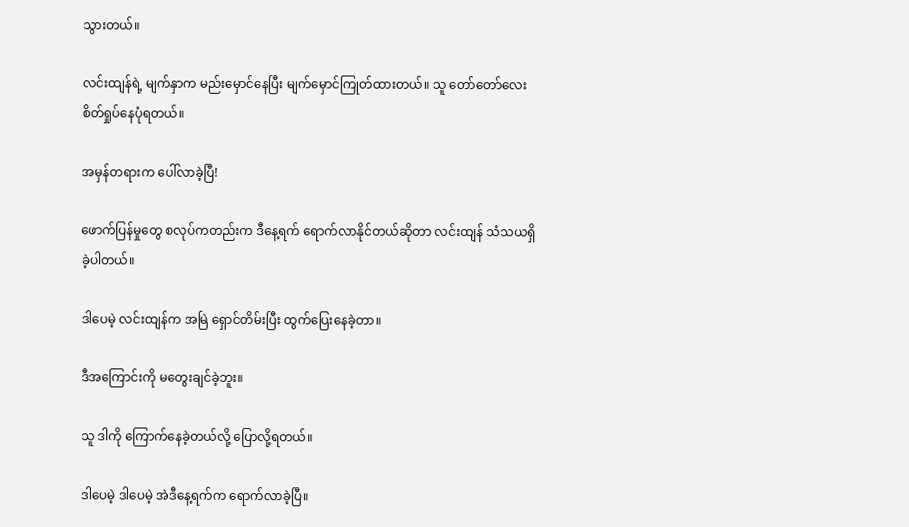သွားတယ်။

လင်းထျန်ရဲ့ မျက်နှာက မည်းမှောင်နေပြီး မျက်မှောင်ကြုတ်ထားတယ်။ သူ တော်တော်လေး စိတ်ရှုပ်နေပုံရတယ်။

အမှန်တရားက ပေါ်လာခဲ့ပြီ!

ဖောက်ပြန်မှုတွေ စလုပ်ကတည်းက ဒီနေ့ရက် ရောက်လာနိုင်တယ်ဆိုတာ လင်းထျန် သံသယရှိခဲ့ပါတယ်။

ဒါပေမဲ့ လင်းထျန်က အမြဲ ရှောင်တိမ်းပြီး ထွက်ပြေးနေခဲ့တာ။

ဒီအကြောင်းကို မတွေးချင်ခဲ့ဘူး။

သူ ဒါကို ကြောက်နေခဲ့တယ်လို့ ပြောလို့ရတယ်။

ဒါပေမဲ့ ဒါပေမဲ့ အဲဒီနေ့ရက်က ရောက်လာခဲ့ပြီ။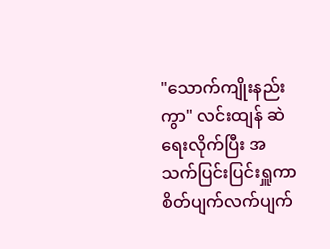"သောက်ကျိုးနည်းကွာ" လင်းထျန် ဆဲရေးလိုက်ပြီး အသက်ပြင်းပြင်းရှူကာ စိတ်ပျက်လက်ပျက်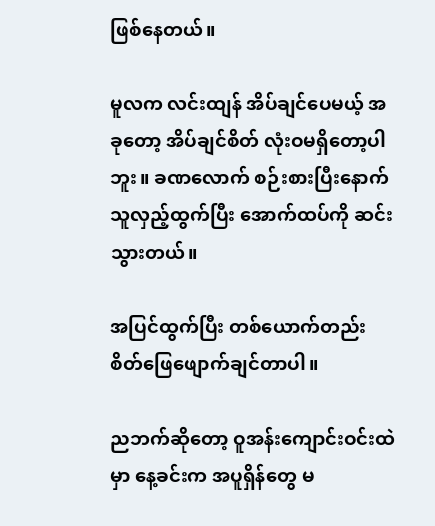ဖြစ်နေတယ်။

မူလက လင်းထျန် အိပ်ချင်ပေမယ့် အခုတော့ အိပ်ချင်စိတ် လုံးဝမရှိတော့ပါဘူး။ ခဏလောက် စဉ်းစားပြီးနောက် သူလှည့်ထွက်ပြီး အောက်ထပ်ကို ဆင်းသွားတယ်။

အပြင်ထွက်ပြီး တစ်ယောက်တည်း စိတ်ဖြေဖျောက်ချင်တာပါ။

ညဘက်ဆိုတော့ ဝူအန်းကျောင်းဝင်းထဲမှာ နေ့ခင်းက အပူရှိန်တွေ မ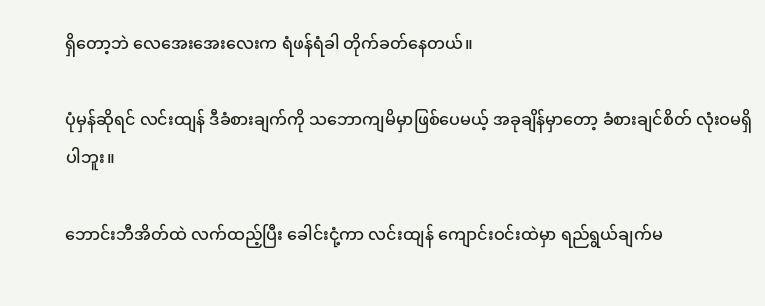ရှိတော့ဘဲ လေအေးအေးလေးက ရံဖန်ရံခါ တိုက်ခတ်နေတယ်။

ပုံမှန်ဆိုရင် လင်းထျန် ဒီခံစားချက်ကို သဘောကျမိမှာဖြစ်ပေမယ့် အခုချိန်မှာတော့ ခံစားချင်စိတ် လုံးဝမရှိပါဘူး။

ဘောင်းဘီအိတ်ထဲ လက်ထည့်ပြီး ခေါင်းငုံ့ကာ လင်းထျန် ကျောင်းဝင်းထဲမှာ ရည်ရွယ်ချက်မ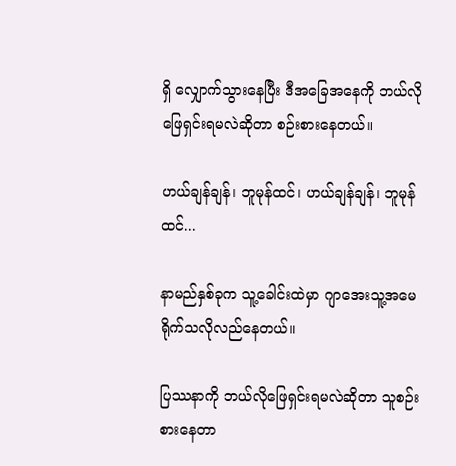ရှိ လျှောက်သွားနေပြီး ဒီအခြေအနေကို ဘယ်လိုဖြေရှင်းရမလဲဆိုတာ စဉ်းစားနေတယ်။

ဟယ်ချန်ချန်၊ ဘူမုန်ထင်၊ ဟယ်ချန်ချန်၊ ဘူမုန်ထင်...

နာမည်နှစ်ခုက သူ့ခေါင်းထဲမှာ ဂျာအေးသူ့အမေရိုက်သလိုလည်နေတယ်။

ပြဿနာကို ဘယ်လိုဖြေရှင်းရမလဲဆိုတာ သူစဉ်းစားနေတာ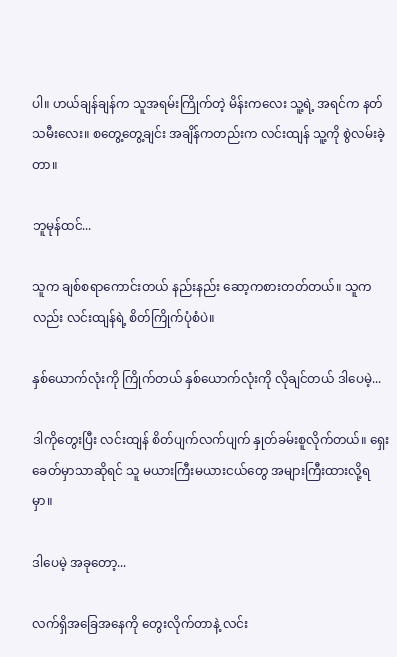ပါ။ ဟယ်ချန်ချန်က သူအရမ်းကြိုက်တဲ့ မိန်းကလေး သူ့ရဲ့ အရင်က နတ်သမီးလေး။ စတွေ့တွေ့ချင်း အချိန်ကတည်းက လင်းထျန် သူ့ကို စွဲလမ်းခဲ့တာ။

ဘူမုန်ထင်...

သူက ချစ်စရာကောင်းတယ် နည်းနည်း ဆော့ကစားတတ်တယ်။ သူကလည်း လင်းထျန်ရဲ့ စိတ်ကြိုက်ပုံစံပဲ။

နှစ်ယောက်လုံးကို ကြိုက်တယ် နှစ်ယောက်လုံးကို လိုချင်တယ် ဒါပေမဲ့...

ဒါကိုတွေးပြီး လင်းထျန် စိတ်ပျက်လက်ပျက် နှုတ်ခမ်းစူလိုက်တယ်။ ရှေးခေတ်မှာသာဆိုရင် သူ မယားကြီးမယားငယ်တွေ အများကြီးထားလို့ရမှာ။

ဒါပေမဲ့ အခုတော့...

လက်ရှိအခြေအနေကို တွေးလိုက်တာနဲ့ လင်း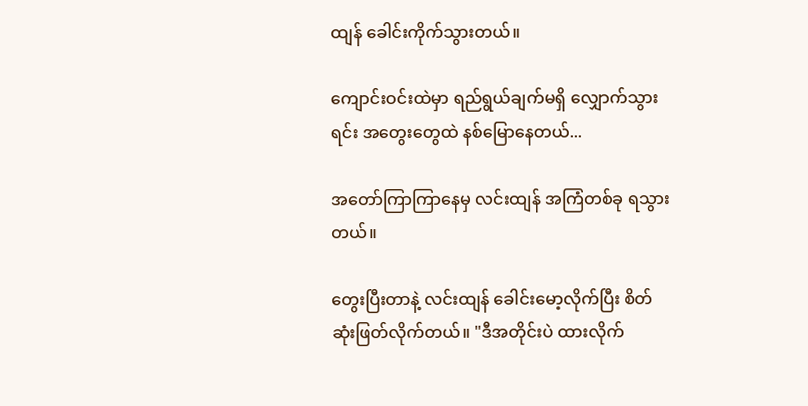ထျန် ခေါင်းကိုက်သွားတယ်။

ကျောင်းဝင်းထဲမှာ ရည်ရွယ်ချက်မရှိ လျှောက်သွားရင်း အတွေးတွေထဲ နစ်မြောနေတယ်...

အတော်ကြာကြာနေမှ လင်းထျန် အကြံတစ်ခု ရသွားတယ်။

တွေးပြီးတာနဲ့ လင်းထျန် ခေါင်းမော့လိုက်ပြီး စိတ်ဆုံးဖြတ်လိုက်တယ်။ "ဒီအတိုင်းပဲ ထားလိုက်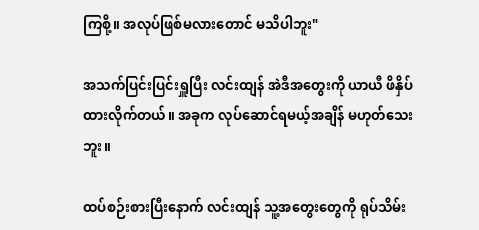ကြစို့။ အလုပ်ဖြစ်မလားတောင် မသိပါဘူး"

အသက်ပြင်းပြင်းရှူပြီး လင်းထျန် အဲဒီအတွေးကို ယာယီ ဖိနှိပ်ထားလိုက်တယ်။ အခုက လုပ်ဆောင်ရမယ့်အချိန် မဟုတ်သေးဘူး။

ထပ်စဉ်းစားပြီးနောက် လင်းထျန် သူ့အတွေးတွေကို ရုပ်သိမ်း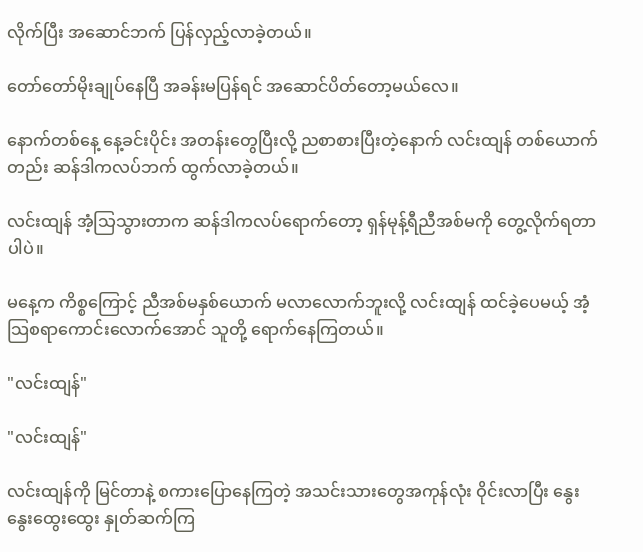လိုက်ပြီး အဆောင်ဘက် ပြန်လှည့်လာခဲ့တယ်။

တော်တော်မိုးချုပ်နေပြီ အခန်းမပြန်ရင် အဆောင်ပိတ်တော့မယ်လေ။

နောက်တစ်နေ့ နေ့ခင်းပိုင်း အတန်းတွေပြီးလို့ ညစာစားပြီးတဲ့နောက် လင်းထျန် တစ်ယောက်တည်း ဆန်ဒါကလပ်ဘက် ထွက်လာခဲ့တယ်။

လင်းထျန် အံ့သြသွားတာက ဆန်ဒါကလပ်ရောက်တော့ ရှန်မုန့်ရီညီအစ်မကို တွေ့လိုက်ရတာပါပဲ။

မနေ့က ကိစ္စကြောင့် ညီအစ်မနှစ်ယောက် မလာလောက်ဘူးလို့ လင်းထျန် ထင်ခဲ့ပေမယ့် အံ့သြစရာကောင်းလောက်အောင် သူတို့ ရောက်နေကြတယ်။

"လင်းထျန်"

"လင်းထျန်"

လင်းထျန်ကို မြင်တာနဲ့ စကားပြောနေကြတဲ့ အသင်းသားတွေအကုန်လုံး ဝိုင်းလာပြီး နွေးနွေးထွေးထွေး နှုတ်ဆက်ကြ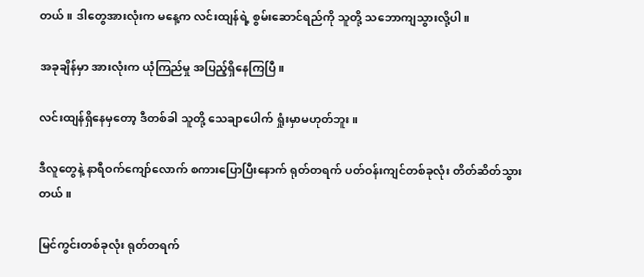တယ်။ ဒါတွေအားလုံးက မနေ့က လင်းထျန်ရဲ့ စွမ်းဆောင်ရည်ကို သူတို့ သဘောကျသွားလို့ပါ။

အခုချိန်မှာ အားလုံးက ယုံကြည်မှု အပြည့်ရှိနေကြပြီ။

လင်းထျန်ရှိနေမှတော့ ဒီတစ်ခါ သူတို့ သေချာပေါက် ရှုံးမှာမဟုတ်ဘူး။

ဒီလူတွေနဲ့ နာရီဝက်ကျော်လောက် စကားပြောပြီးနောက် ရုတ်တရက် ပတ်ဝန်းကျင်တစ်ခုလုံး တိတ်ဆိတ်သွားတယ်။

မြင်ကွင်းတစ်ခုလုံး ရုတ်တရက်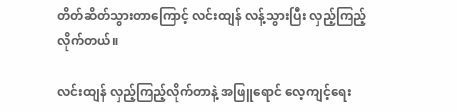တိတ်ဆိတ်သွားတာကြောင့် လင်းထျန် လန့်သွားပြီး လှည့်ကြည့်လိုက်တယ်။

လင်းထျန် လှည့်ကြည့်လိုက်တာနဲ့ အဖြူရောင် လေ့ကျင့်ရေး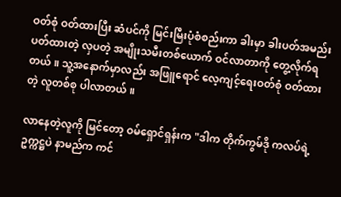ဝတ်စုံ ဝတ်ထားပြီး ဆံပင်ကို မြင်းမြီးပုံစံစည်းကာ ခါးမှာ ခါးပတ်အမည်းပတ်ထားတဲ့ လှပတဲ့ အမျိုးသမီးတစ်ယောက် ဝင်လာတာကို တွေ့လိုက်ရတယ်။ သူ့အနောက်မှာလည်း အဖြူရောင် လေ့ကျင့်ရေးဝတ်စုံ ဝတ်ထားတဲ့ လူတစ်စု ပါလာတယ်။

လာနေတဲ့လူကို မြင်တော့ ဝမ်ရှောင်ရှန်းက "ဒါက တိုက်ကွမ်ဒို ကလပ်ရဲ့ ဥက္ကဋ္ဌပဲ နာမည်က ကင်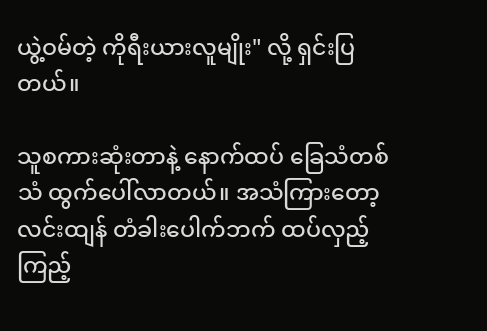ယွဲ့ဝမ်တဲ့ ကိုရီးယားလူမျိုး" လို့ ရှင်းပြတယ်။

သူစကားဆုံးတာနဲ့ နောက်ထပ် ခြေသံတစ်သံ ထွက်ပေါ်လာတယ်။ အသံကြားတော့ လင်းထျန် တံခါးပေါက်ဘက် ထပ်လှည့်ကြည့်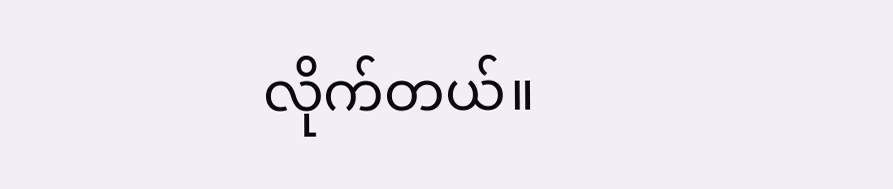လိုက်တယ်။